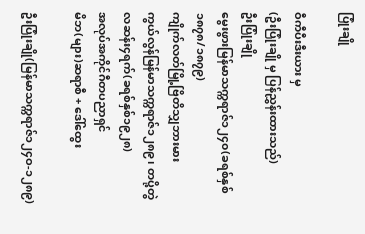ပြုံးချို

ဝီကီပီးဒီးယား မှ
(ဦးပြုံးချို မှ ပြန်ညွှန်းထားသည်)
ဦးပြုံးချို
မွေးဖွားမြန်မာသက္ကရာဇ်၁၂၄၀(ခရစ်နှစ် ၁၈၇၈/၁၈၇၉)
ကျိုက်လတ်မြို့ဗြိတိသျှဘားမား
ကွယ်လွန်မြန်မာသက္ကရာဇ်၁၂၈၉၊ တပို့တွဲလဆန်း၄ရက်(ခရစ်နှစ်၁၉၂၈)
အလုပ်အကိုင်ဂီတပညာရှင်
မိဘ(များ)ဆရာစီ + ဒေါ်ထွေး

ဦးပြုံးချို(မြန်မာသက္ကရာဇ်၁၂၄ဝ-၁၂၈၉)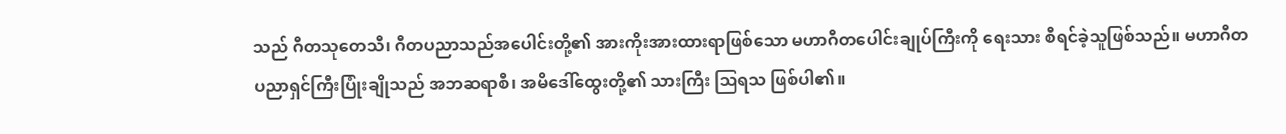သည် ဂီတသုတေသီ၊ ဂီတပညာသည်အပေါင်းတို့၏ အားကိုးအားထားရာဖြစ်သော မဟာဂီတပေါင်းချုပ်ကြီးကို ရေးသား စီရင်ခဲ့သူဖြစ်သည်။ မဟာဂီတ ပညာရှင်ကြီးပြုံးချိုသည် အဘဆရာစီ၊ အမိဒေါ်ထွေးတို့၏ သားကြီး ဩရသ ဖြစ်ပါ၏။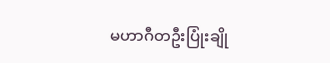မဟာဂီတဦးပြုံးချို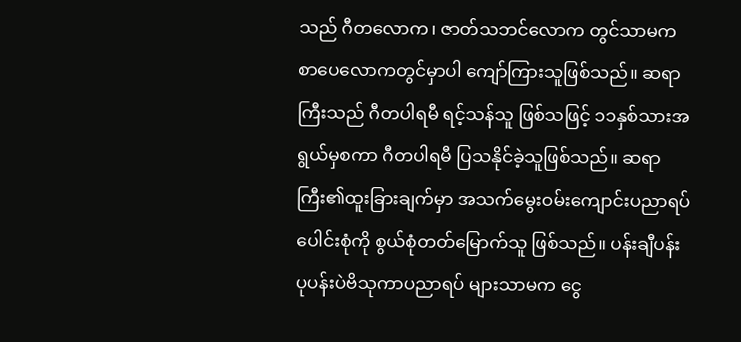သည် ဂီတလောက၊ ဇာတ်သဘင်လောက တွင်သာမက စာပေလောကတွင်မှာပါ ကျော်ကြားသူဖြစ်သည်။ ဆရာကြီးသည် ဂီတပါရမီ ရင့်သန်သူ ဖြစ်သဖြင့် ၁၁နှစ်သားအရွယ်မှစကာ ဂီတပါရမီ ပြသနိုင်ခဲ့သူဖြစ်သည်။ ဆရာကြီး၏ထူးခြားချက်မှာ အသက်မွေးဝမ်းကျောင်းပညာရပ် ပေါင်းစုံကို စွယ်စုံတတ်မြောက်သူ ဖြစ်သည်။ ပန်းချီပန်းပုပန်းပဲဗိသုကာပညာရပ် များသာမက ငွေ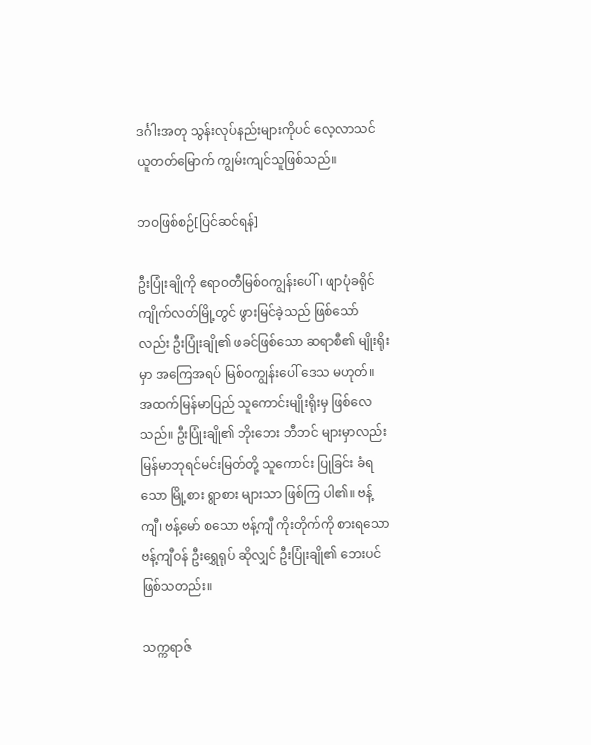ဒင်္ဂါးအတု သွန်းလုပ်နည်းများကိုပင် လေ့လာသင်ယူတတ်မြောက် ကျွမ်းကျင်သူဖြစ်သည်။

ဘဝဖြစ်စဉ်[ပြင်ဆင်ရန်]

ဦးပြုံးချိုကို ဧရာဝတီမြစ်ဝကျွန်းပေါ်၊ ဖျာပုံခရိုင်ကျိုက်လတ်မြို့တွင် ဖွားမြင်ခဲ့သည် ဖြစ်သော်လည်း ဦးပြုံးချို၏ ဖခင်ဖြစ်သော ဆရာစီ၏ မျိုးရိုးမှာ အကြေအရပ် မြစ်ဝကျွန်းပေါ် ဒေသ မဟုတ်။ အထက်မြန်မာပြည် သူကောင်းမျိုးရိုးမှ ဖြစ်လေသည်။ ဦးပြုံးချို၏ ဘိုးဘေး ဘီဘင် များမှာလည်း မြန်မာဘုရင်မင်းမြတ်တို့ သူကောင်း ပြုခြင်း ခံရသော မြို့စား ရွာစား များသာ ဖြစ်ကြ ပါ၏။ ဗန့်ကျီ၊ ဗန့်မော် စသော ဗန့်ကျီ ကိုးတိုက်ကို စားရသော ဗန့်ကျီဝန် ဦးရွှေရုပ် ဆိုလျှင် ဦးပြုံးချို၏ ဘေးပင် ဖြစ်သတည်း။

သက္ကရာဇ်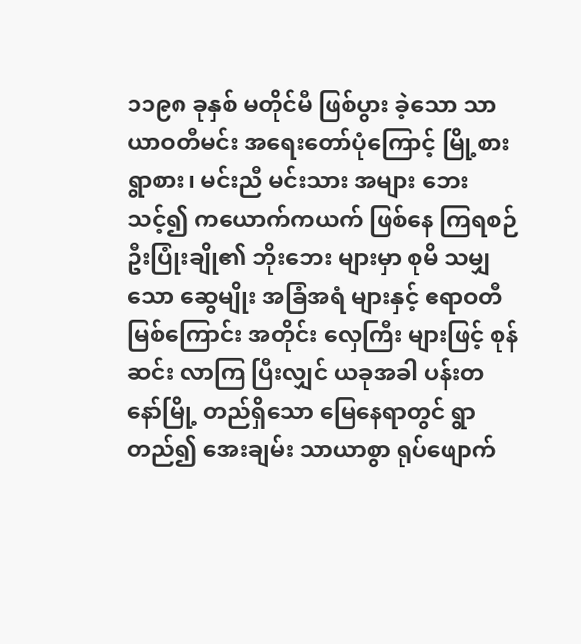၁၁၉၈ ခုနှစ် မတိုင်မီ ဖြစ်ပွား ခဲ့သော သာယာဝတီမင်း အရေးတော်ပုံကြောင့် မြို့စား ရွာစား၊ မင်းညီ မင်းသား အများ ဘေးသင့်၍ ကယောက်ကယက် ဖြစ်နေ ကြရစဉ် ဦးပြုံးချို၏ ဘိုးဘေး များမှာ စုမိ သမျှသော ဆွေမျိုး အခြံအရံ များနှင့် ဧရာဝတီမြစ်ကြောင်း အတိုင်း လှေကြီး များဖြင့် စုန်ဆင်း လာကြ ပြီးလျှင် ယခုအခါ ပန်းတနော်မြို့ တည်ရှိသော မြေနေရာတွင် ရွာတည်၍ အေးချမ်း သာယာစွာ ရုပ်ဖျောက်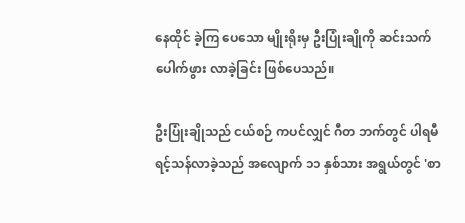နေထိုင် ခဲ့ကြ ပေသော မျိုးရိုးမှ ဦးပြုံးချိုကို ဆင်းသက် ပေါက်ဖွား လာခဲ့ခြင်း ဖြစ်ပေသည်။

ဦးပြုံးချိုသည် ငယ်စဉ် ကပင်လျှင် ဂီတ ဘက်တွင် ပါရမီ ရင့်သန်လာခဲ့သည် အလျောက် ၁၁ နှစ်သား အရွယ်တွင် 'စာ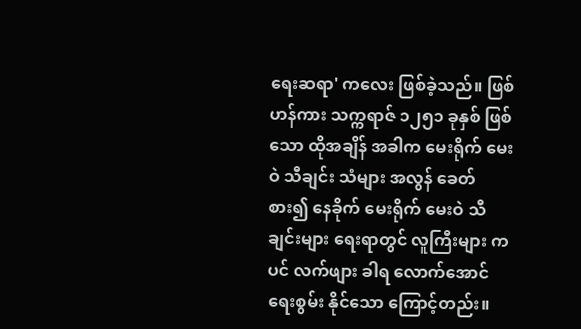ရေးဆရာ' ကလေး ဖြစ်ခဲ့သည်။ ဖြစ်ဟန်ကား သက္ကရာဇ် ၁၂၅၁ ခုနှစ် ဖြစ်သော ထိုအချိန် အခါက မေးရိုက် မေးဝဲ သီချင်း သံများ အလွန် ခေတ်စား၍ နေခိုက် မေးရိုက် မေးဝဲ သီချင်းများ ရေးရာတွင် လူကြီးများ ကပင် လက်ဖျား ခါရ လောက်အောင် ရေးစွမ်း နိုင်သော ကြောင့်တည်း။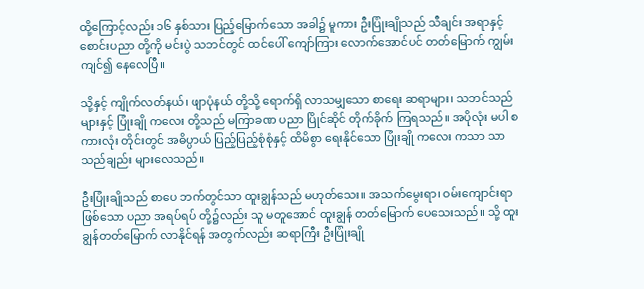ထို့ကြောင့်လည်း ၁၆ နှစ်သား ပြည့်မြောက်သော အခါ၌ မူကား ဦးပြုံးချိုသည် သီချင်း အရာနှင့် စောင်းပညာ တို့ကို မင်းပွဲ သဘင်တွင် ထင်ပေါ် ကျော်ကြား လောက်အောင်ပင် တတ်မြောက် ကျွမ်းကျင်၍ နေလေပြီ။

သို့နှင့် ကျိုက်လတ်နယ်၊ ဖျာပုံနယ် တို့သို့ ရောက်ရှိ လာသမျှသော စာရေး ဆရာများ၊ သဘင်သည် များနှင့် ပြုံးချို ကလေး တို့သည် မကြာခဏ ပညာ ပြိုင်ဆိုင် တိုက်ခိုက် ကြရသည်။ အပိုလုံး မပါ စကားလုံး တိုင်းတွင် အဓိပ္ပာယ် ပြည့်ပြည့်စုံစုံနှင့် ထိမိစွာ ရေးနိုင်သော ပြုံးချို ကလေး ကသာ သာသည်ချည်း များလေသည်။

ဦးပြုံးချိုသည် စာပေ ဘက်တွင်သာ ထူးချွန်သည် မဟုတ်သေး။ အသက်မွေးရာ၊ ဝမ်းကျောင်းရာ ဖြစ်သော ပညာ အရပ်ရပ် တို့၌လည်း သူ မတူအောင် ထူးချွန် တတ်မြောက် ပေသေးသည်။ သို့ ထူးချွန်တတ်မြောက် လာနိုင်ရန် အတွက်လည်း ဆရာကြီး ဦးပြုံးချို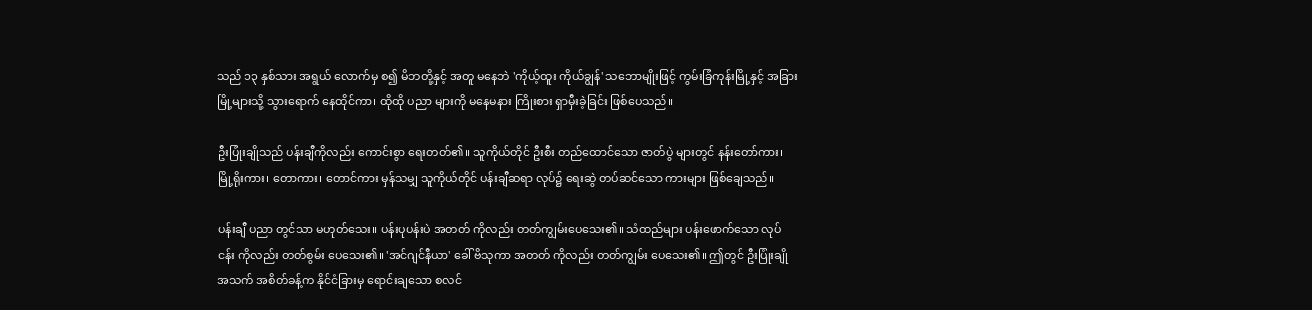သည် ၁၃ နှစ်သား အရွယ် လောက်မှ စ၍ မိဘတို့နှင့် အတူ မနေဘဲ 'ကိုယ့်ထူး ကိုယ်ချွန်' သဘောမျိုးဖြင့် ကွမ်းခြံကုန်းမြို့နှင့် အခြား မြို့များသို့ သွားရောက် နေထိုင်ကာ၊ ထိုထို ပညာ များကို မနေမနား ကြိုးစား ရှာမှီးခဲ့ခြင်း ဖြစ်ပေသည်။

ဦးပြုံးချိုသည် ပန်းချီကိုလည်း ကောင်းစွာ ရေးတတ်၏။ သူကိုယ်တိုင် ဦးစီး တည်ထောင်သော ဇာတ်ပွဲ များတွင် နန်းတော်ကား၊ မြို့ရိုးကား၊ တောကား၊ တောင်ကား မှန်သမျှ သူကိုယ်တိုင် ပန်းချီဆရာ လုပ်၌ ရေးဆွဲ တပ်ဆင်သော ကားများ ဖြစ်ချေသည်။

ပန်းချီ ပညာ တွင်သာ မဟုတ်သေး။ ပန်းပုပန်းပဲ အတတ် ကိုလည်း တတ်ကျွမ်းပေသေး၏။ သံထည်များ ပန်းဖောက်သော လုပ်ငန်း ကိုလည်း တတ်စွမ်း ပေသေး၏။ 'အင်ဂျင်နီယာ' ခေါ် ဗိသုကာ အတတ် ကိုလည်း တတ်ကျွမ်း ပေသေး၏။ ဤတွင် ဦးပြုံးချို အသက် အစိတ်ခန့်က နိုင်ငံခြားမှ ရောင်းချသော စလင်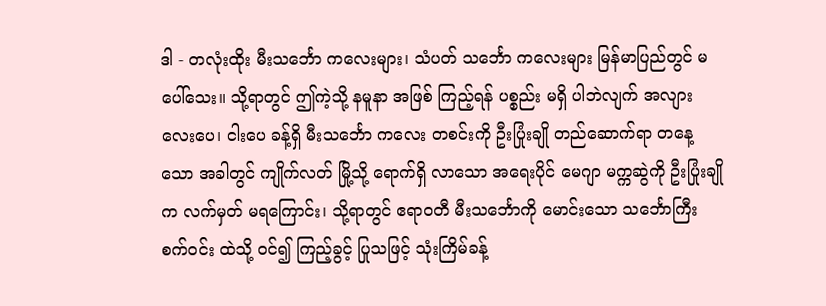ဒါ - တလုံးထိုး မီးသင်္ဘော ကလေးများ၊ သံပတ် သင်္ဘော ကလေးများ မြန်မာပြည်တွင် မပေါ်သေး။ သို့ရာတွင် ဤကဲ့သို့ နမူနာ အဖြစ် ကြည့်ရန် ပစ္စည်း မရှိ ပါဘဲလျက် အလျား လေးပေ၊ ငါးပေ ခန့်ရှိ မီးသင်္ဘော ကလေး တစင်းကို ဦးပြုံးချို တည်ဆောက်ရာ တနေ့သော အခါတွင် ကျိုက်လတ် မြို့သို့ ရောက်ရှိ လာသော အရေးပိုင် မေဂျာ မက္ကဆွဲကို ဦးပြုံးချိုက လက်မှတ် မရကြောင်း၊ သို့ရာတွင် ဧရာဝတီ မီးသင်္ဘောကို မောင်းသော သင်္ဘောကြီး စက်ဝင်း ထဲသို့ ဝင်၍ ကြည့်ခွင့် ပြုသဖြင့် သုံးကြိမ်ခန့်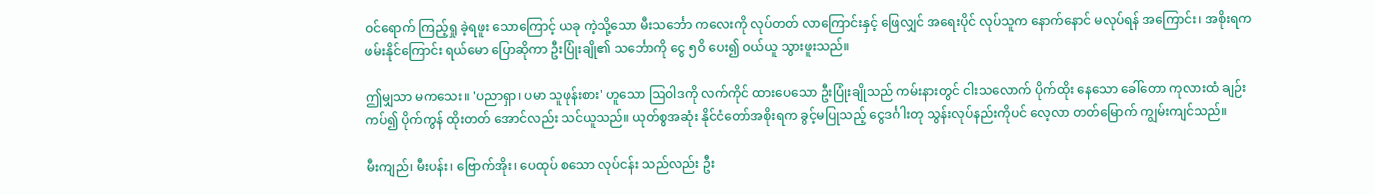ဝင်ရောက် ကြည့်ရှု ခဲ့ရဖူး သောကြောင့် ယခု ကဲ့သို့သော မီးသင်္ဘော ကလေးကို လုပ်တတ် လာကြောင်းနှင့် ဖြေလျှင် အရေးပိုင် လုပ်သူက နောက်နောင် မလုပ်ရန် အကြောင်း၊ အစိုးရက ဖမ်းနိုင်ကြောင်း ရယ်မော ပြောဆိုကာ ဦးပြုံးချို၏ သင်္ဘောကို ငွေ ၅ဝိ ပေး၍ ဝယ်ယူ သွားဖူးသည်။

ဤမျှသာ မကသေး။ 'ပညာရှာ၊ ပမာ သူဖုန်းစား' ဟူသော ဩဝါဒကို လက်ကိုင် ထားပေသော ဦးပြုံးချိုသည် ကမ်းနားတွင် ငါးသလောက် ပိုက်ထိုး နေသော ခေါ်တော ကုလားထံ ချဉ်းကပ်၍ ပိုက်ကွန် ထိုးတတ် အောင်လည်း သင်ယူသည်။ ယုတ်စွအဆုံး နိုင်ငံတော်အစိုးရက ခွင့်မပြုသည့် ငွေဒင်္ဂါးတု သွန်းလုပ်နည်းကိုပင် လေ့လာ တတ်မြောက် ကျွမ်းကျင်သည်။

မီးကျည်၊ မီးပန်း၊ ဗြောက်အိုး၊ ပေထုပ် စသော လုပ်ငန်း သည်လည်း ဦး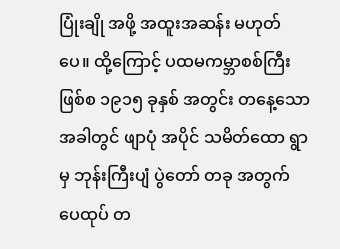ပြုံးချို အဖို့ အထူးအဆန်း မဟုတ်ပေ။ ထို့ကြောင့် ပထမကမ္ဘာစစ်ကြီး ဖြစ်စ ၁၉၁၅ ခုနှစ် အတွင်း တနေ့သော အခါတွင် ဖျာပုံ အပိုင် သမိတ်ထော ရွာမှ ဘုန်းကြီးပျံ ပွဲတော် တခု အတွက် ပေထုပ် တ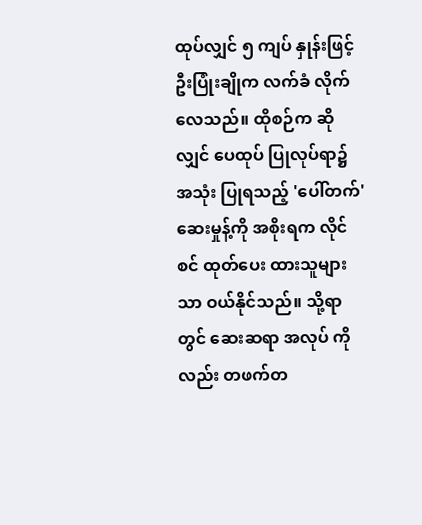ထုပ်လျှင် ၅ ကျပ် နှုန်းဖြင့် ဦးပြုံးချိုက လက်ခံ လိုက်လေသည်။ ထိုစဉ်က ဆိုလျှင် ပေထုပ် ပြုလုပ်ရာ၌ အသုံး ပြုရသည့် 'ပေါ်တက်' ဆေးမှုန့်ကို အစိုးရက လိုင်စင် ထုတ်ပေး ထားသူများသာ ဝယ်နိုင်သည်။ သို့ရာတွင် ဆေးဆရာ အလုပ် ကိုလည်း တဖက်တ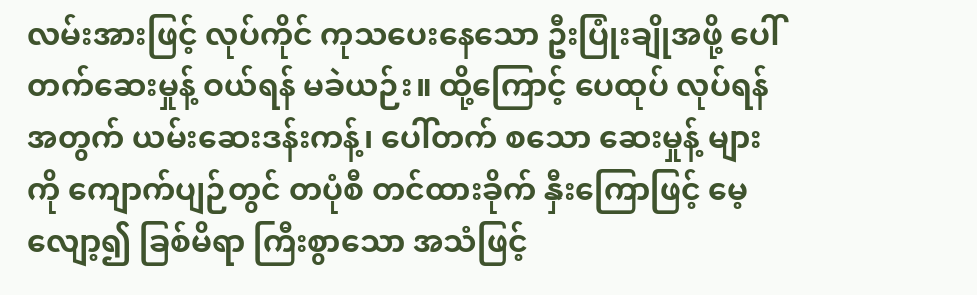လမ်းအားဖြင့် လုပ်ကိုင် ကုသပေးနေသော ဦးပြုံးချိုအဖို့ ပေါ်တက်ဆေးမှုန့် ဝယ်ရန် မခဲယဉ်း။ ထို့ကြောင့် ပေထုပ် လုပ်ရန်အတွက် ယမ်းဆေးဒန်းကန့်၊ ပေါ်တက် စသော ဆေးမှုန့် များကို ကျောက်ပျဉ်တွင် တပုံစီ တင်ထားခိုက် နှီးကြောဖြင့် မေ့လျော့၍ ခြစ်မိရာ ကြီးစွာသော အသံဖြင့်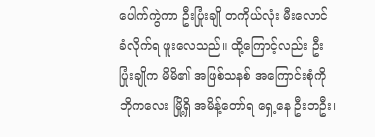ပေါက်ကွဲကာ ဦးပြုံးချို တကိုယ်လုံး မီးလောင် ခံလိုက်ရ ဖူးလေသည်။ ထို့ကြောင့်လည်း ဦးပြုံးချိုက မိမိ၏ အဖြစ်သနစ် အကြောင်းစုံကို ဘိုကလေး မြို့ရှိ အမိန့်တော်ရ ရှေ့နေ ဦးဘဦး၊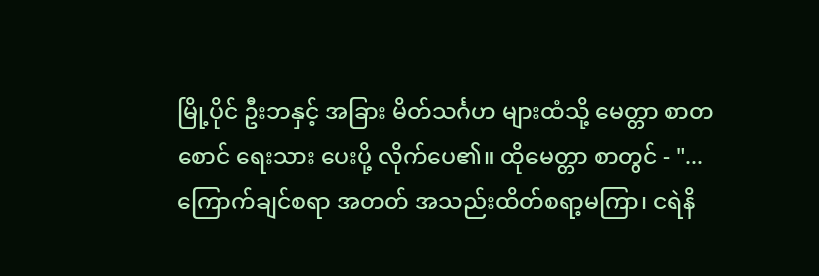မြို့ပိုင် ဦးဘနှင့် အခြား မိတ်သင်္ဂဟ များထံသို့ မေတ္တာ စာတစောင် ရေးသား ပေးပို့ လိုက်ပေ၏။ ထိုမေတ္တာ စာတွင် - "... ကြောက်ချင်စရာ အတတ် အသည်းထိတ်စရာ့မကြာ၊ ငရဲနိ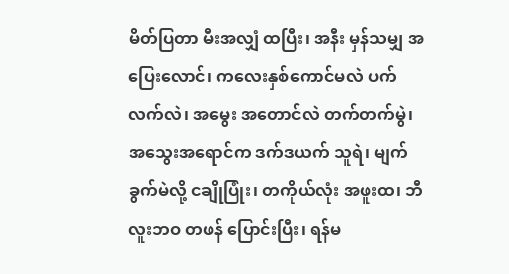မိတ်ပြတာ မီးအလျှံ ထပြီး၊ အနီး မှန်သမျှ အပြေးလောင်၊ ကလေးနှစ်ကောင်မလဲ ပက်လက်လဲ၊ အမွေး အတောင်လဲ တက်တက်မွဲ၊ အသွေးအရောင်က ဒက်ဒယက် သူရဲ၊ မျက်ခွက်မဲလို့ ငချိုပြုံး၊ တကိုယ်လုံး အဖူးထ၊ ဘီလူးဘဝ တဖန် ပြောင်းပြီး၊ ရန်မ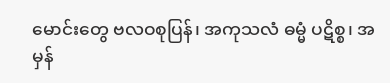မောင်းတွေ ဗလဝစုပြန်၊ အကုသလံ ဓမ္မံ ပဋိစ္စ၊ အမှန်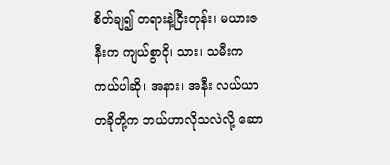စိတ်ချ၍ တရားနဲ့ငြီးတုန်း၊ မယားဇနီးက ကျယ်စွာငို၊ သား၊ သမီးက ကယ်ပါဆို၊ အနား၊ အနီး လယ်ယာတခိုတို့က ဘယ်ဟာလိုသလဲလို့ ဆော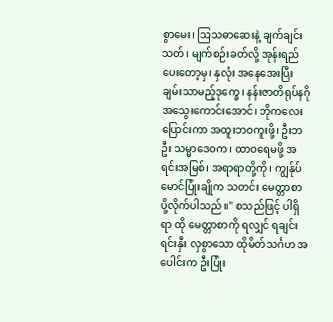စွာမေး၊ ဩသဓာဆေးနဲ့ ချက်ချင်းသတ်၊ မျက်စဉ်းခတ်လို့ အုန်းရည်ပေးတော့မှ၊ နှလုံး အနေအေးပြီး ချမ်းသာမည့်ဒုက္ခေ၊ နန်းဇာတိရုပ်နဂို အသွေးကောင်းအောင်၊ ဘိုကလေးပြောင်းကာ အထူးဘဝကူးဖို့၊ ဦးဘဦး သမ္မာဒေဝက၊ ထာဝရေမဖို့ အရင်းအမြစ်၊ အရာရာတို့ကို၊ ကျွန်ုပ် မောင်ပြုံးချိုက သတင်း မေတ္တာစာ ပို့လိုက်ပါသည်။" စသည်ဖြင့် ပါရှိရာ ထို မေတ္တာစာကို ရလျှင် ရချင်း ရင်းနှီး လှစွာသော ထိုမိတ်သင်္ဂဟ အပေါင်းက ဦးပြုံး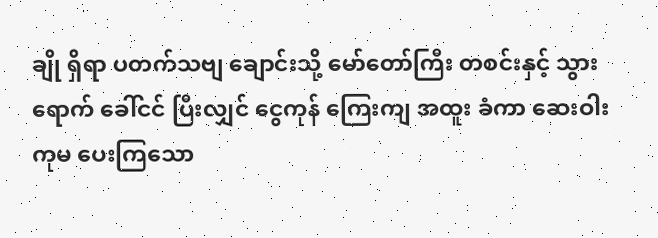ချို ရှိရာ ပတက်သဗျ ချောင်းသို့ မော်တော်ကြီး တစင်းနှင့် သွားရောက် ခေါ်ငင် ပြီးလျှင် ငွေကုန် ကြေးကျ အထူး ခံကာ ဆေးဝါး ကုမ ပေးကြသော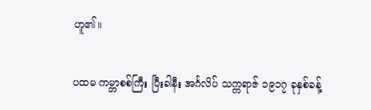ဟူ၏။

ပထမ ကမ္ဘာစစ်ကြီး ပြီးခါနီး အင်္ဂလိပ် သက္ကရာဇ် ၁၉၁၇ ခုနှစ်ခန့်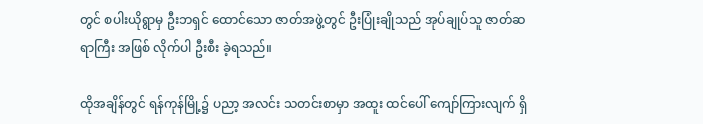တွင် စပါးယိုရွာမှ ဦးဘရှင် ထောင်သော ဇာတ်အဖွဲ့တွင် ဦးပြုံးချိုသည် အုပ်ချုပ်သူ ဇာတ်ဆရာကြီး အဖြစ် လိုက်ပါ ဦးစီး ခဲ့ရသည်။

ထိုအချိန်တွင် ရန်ကုန်မြို့၌ ပညာ့ အလင်း သတင်းစာမှာ အထူး ထင်ပေါ် ကျော်ကြားလျက် ရှိ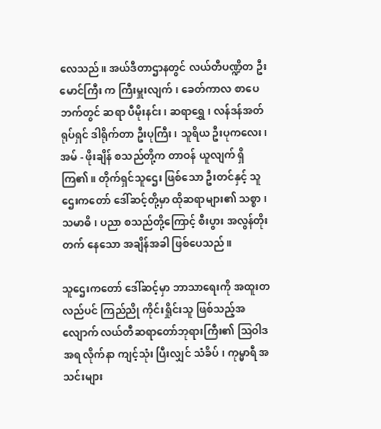လေသည်။ အယ်ဒီတာဌာနတွင် လယ်တီပဏ္ဍိတ ဦးမောင်ကြီး က ကြီးမှူးလျက်၊ ခေတ်ကာလ စာပေဘက်တွင် ဆရာ ပီမိုးနင်း၊ ဆရာရွှေ၊ လန်ဒန်အတ်ရုပ်ရှင် ဒါရိုက်တာ ဦးပုကြီး၊ သူရိယ ဦးပုကလေး၊ အမ် - ဖိုးချိန် စသည်တို့က တာဝန် ယူလျက် ရှိကြ၏။ တိုက်ရှင်သူဌေး ဖြစ်သော ဦးတင်နှင့် သူဌေးကတော် ဒေါ်ဆင့်တို့မှာ ထိုဆရာများ၏ သစ္စာ၊ သမာဓိ၊ ပညာ စသည်တို့ကြောင့် စီးပွား အလွန်တိုးတက် နေသော အချိန်အခါ ဖြစ်ပေသည်။

သူဌေးကတော် ဒေါ်ဆင့်မှာ ဘာသာရေးကို အထူးတလည်ပင် ကြည်ညို ကိုင်းရှိုင်းသူ ဖြစ်သည့်အလျောက် လယ်တီဆရာတော်ဘုရားကြီး၏ ဩဝါဒအရ လိုက်နာ ကျင့်သုံး ပြီးလျှင် သံခိပ်၊ ကုမ္မာရီ အသင်းများ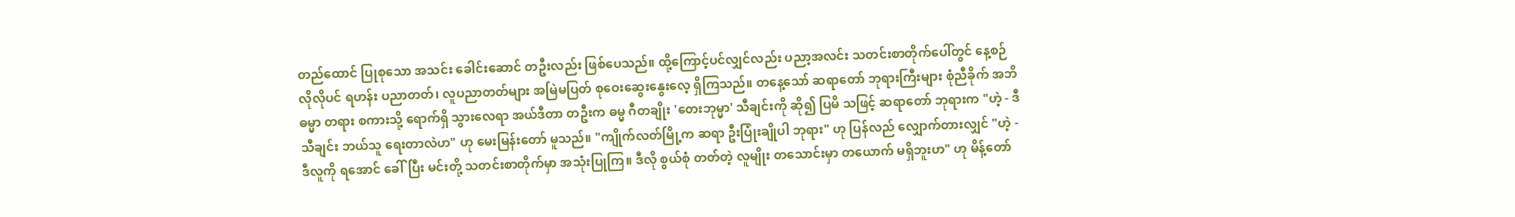တည်ထောင် ပြုစုသော အသင်း ခေါင်းဆောင် တဦးလည်း ဖြစ်ပေသည်။ ထို့ကြောင့်ပင်လျှင်လည်း ပညာ့အလင်း သတင်းစာတိုက်ပေါ်တွင် နေ့စဉ်လိုလိုပင် ရဟန်း ပညာတတ်၊ လူပညာတတ်များ အမြဲမပြတ် စုဝေးဆွေးနွေးလေ့ ရှိကြသည်။ တနေ့သော် ဆရာတော် ဘုရားကြီးများ စုံညီခိုက် အဘိဓမ္မာ တရား စကားသို့ ရောက်ရှိ သွားလေရာ အယ်ဒီတာ တဦးက ဓမ္မ ဂီတချိုး 'တေးဘုမ္မာ' သီချင်းကို ဆို၍ ပြမိ သဖြင့် ဆရာတော် ဘုရားက "ဟဲ့ - ဒီသီချင်း ဘယ်သူ ရေးတာလဲဟ" ဟု မေးမြန်းတော် မူသည်။ "ကျိုက်လတ်မြို့က ဆရာ ဦးပြုံးချိုပါ ဘုရား" ဟု ပြန်လည် လျှောက်တားလျှင် "ဟဲ့ - ဒီလူကို ရအောင် ခေါ်ပြီး မင်းတို့ သတင်းစာတိုက်မှာ အသုံးပြုကြ။ ဒီလို စွယ်စုံ တတ်တဲ့ လူမျိုး တသောင်းမှာ တယောက် မရှိဘူးဟ" ဟု မိန့်တော်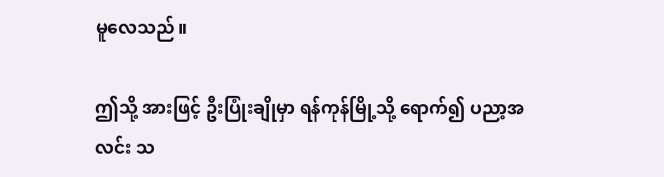မူလေသည်။

ဤသို့ အားဖြင့် ဦးပြုံးချိုမှာ ရန်ကုန်မြို့သို့ ရောက်၍ ပညာ့အလင်း သ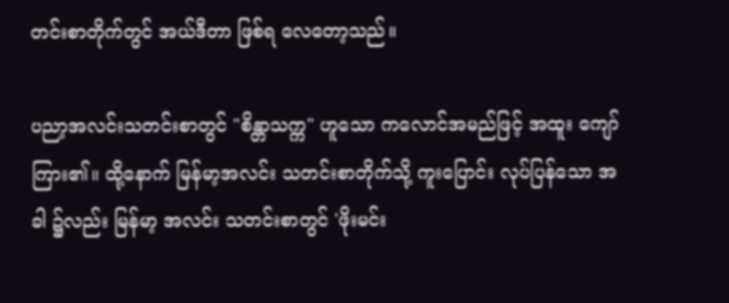တင်းစာတိုက်တွင် အယ်ဒီတာ ဖြစ်ရ လေတော့သည်။

ပညာ့အလင်းသတင်းစာတွင် "စိန္တာသက္က" ဟူသော ကလောင်အမည်ဖြင့် အထူး ကျော်ကြား၏။ ထို့နောက် မြန်မာ့အလင်း သတင်းစာတိုက်သို့ ကူးပြောင်း လုပ်ပြန်သော အခါ ၌လည်း မြန်မာ့ အလင်း သတင်းစာတွင် 'ဖိုးမင်း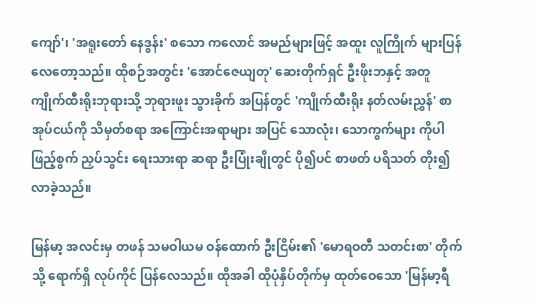ကျော်'၊ 'အရူးတော် နေဒွန်း' စသော ကလောင် အမည်များဖြင့် အထူး လူကြိုက် များပြန်လေတော့သည်။ ထိုစဉ်အတွင်း 'အောင်ဇေယျတု' ဆေးတိုက်ရှင် ဦးဖိုးဘနှင့် အတူ ကျိုက်ထီးရိုးဘုရားသို့ ဘုရားဖူး သွားခိုက် အပြန်တွင် 'ကျိုက်ထီးရိုး နတ်လမ်းညွှန်' စာအုပ်ငယ်ကို သိမှတ်စရာ အကြောင်းအရာများ အပြင် သောလုံး၊ သောကွက်များ ကိုပါ ဖြည့်စွက် ညှပ်သွင်း ရေးသားရာ ဆရာ ဦးပြုံးချိုတွင် ပို၍ပင် စာဖတ် ပရိသတ် တိုး၍ လာခဲ့သည်။

မြန်မာ့ အလင်းမှ တဖန် သမဝါယမ ဝန်ထောက် ဦးငြိမ်း၏ 'မောရဝတီ သတင်းစာ' တိုက်သို့ ရောက်ရှိ လုပ်ကိုင် ပြန်လေသည်။ ထိုအခါ ထိုပုံနှိပ်တိုက်မှ ထုတ်ဝေသော 'မြန်မာ့ရီ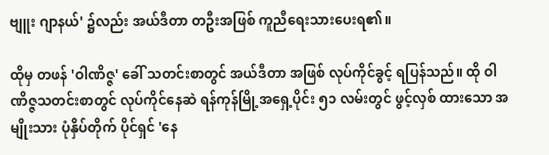ဗျူး ဂျာနယ်' ၌လည်း အယ်ဒီတာ တဦးအဖြစ် ကူညီရေးသားပေးရ၏။

ထိုမှ တဖန် 'ဝါဏိဇ္ဇ' ခေါ် သတင်းစာတွင် အယ်ဒီတာ အဖြစ် လုပ်ကိုင်ခွင့် ရပြန်သည်။ ထို ဝါဏိဇ္ဇသတင်းစာတွင် လုပ်ကိုင်နေဆဲ ရန်ကုန်မြို့အရှေ့ပိုင်း ၅၁ လမ်းတွင် ဖွင့်လှစ် ထားသော အမျိုးသား ပုံနှိပ်တိုက် ပိုင်ရှင် 'နေ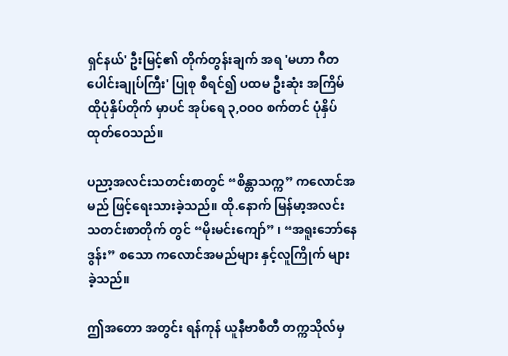ရှင်နယ်' ဦးမြင့်၏ တိုက်တွန်းချက် အရ 'မဟာ ဂီတ ပေါင်းချုပ်ကြီး' ပြုစု စီရင်၍ ပထမ ဦးဆုံး အကြိမ် ထိုပုံနှိပ်တိုက် မှာပင် အုပ်ရေ ၃,ဝဝဝ စက်တင် ပုံနှိပ် ထုတ်ဝေသည်။

ပညာ့အလင်းသတင်းစာတွင် “စိန္တာသက္က” ကလောင်အမည် ဖြင့်ရေးသားခဲ့သည်။ ထို.နောက် မြန်မာ့အလင်း သတင်းစာတိုက် တွင် “မိုးမင်းကျော်” ၊ “အရူးဘော်နေဒွန်း” စသော ကလောင်အမည်များ နှင့်လူကြိုက် များခဲ့သည်။

ဤအတော အတွင်း ရန်ကုန် ယူနီဗာစီတီ တက္ကသိုလ်မှ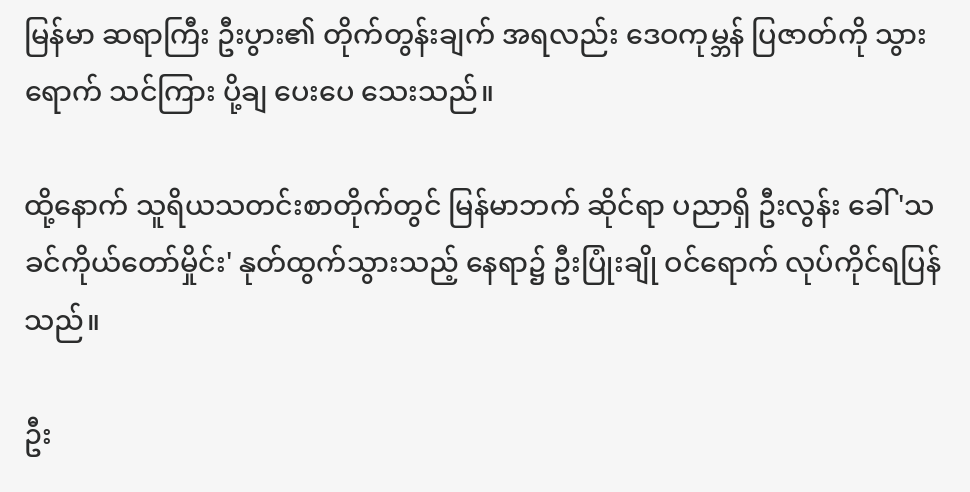မြန်မာ ဆရာကြီး ဦးပွား၏ တိုက်တွန်းချက် အရလည်း ဒေဝကုမ္ဘန် ပြဇာတ်ကို သွားရောက် သင်ကြား ပို့ချ ပေးပေ သေးသည်။

ထို့နောက် သူရိယသတင်းစာတိုက်တွင် မြန်မာဘက် ဆိုင်ရာ ပညာရှိ ဦးလွန်း ခေါ် 'သခင်ကိုယ်တော်မှိုင်း' နုတ်ထွက်သွားသည့် နေရာ၌ ဦးပြုံးချို ဝင်ရောက် လုပ်ကိုင်ရပြန်သည်။

ဦး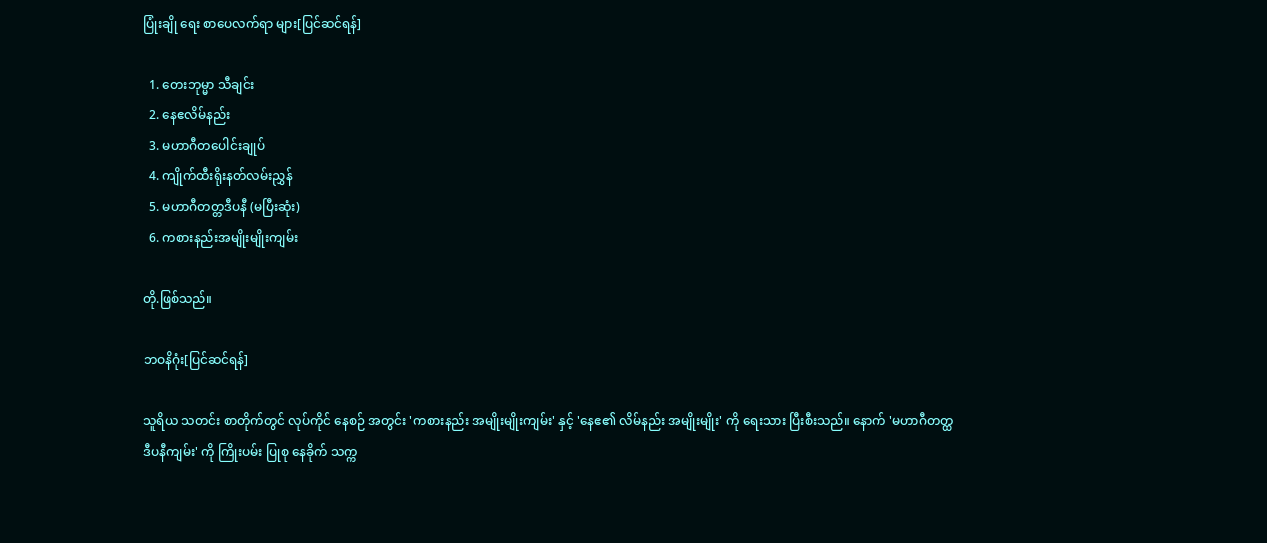ပြုံးချို ရေး စာပေလက်ရာ များ[ပြင်ဆင်ရန်]

  1. တေးဘုမ္မာ သီချင်း
  2. နေဧလိမ်နည်း
  3. မဟာဂီတပေါင်းချုပ်
  4. ကျိုက်ထီးရိုးနတ်လမ်းညွှန်
  5. မဟာဂီတတ္တဒီပနီ (မပြီးဆုံး)
  6. ကစားနည်းအမျိုးမျိုးကျမ်း

တို.ဖြစ်သည်။

ဘဝနိဂုံး[ပြင်ဆင်ရန်]

သူရိယ သတင်း စာတိုက်တွင် လုပ်ကိုင် နေစဉ် အတွင်း 'ကစားနည်း အမျိုးမျိုးကျမ်း' နှင့် 'နေဧ၏ လိမ်နည်း အမျိုးမျိုး' ကို ရေးသား ပြီးစီးသည်။ နောက် 'မဟာဂီတတ္ထ ဒီပနီကျမ်း' ကို ကြိုးပမ်း ပြုစု နေခိုက် သက္က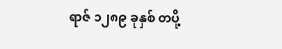ရာဇ် ၁၂၈၉ ခုနှစ် တပို့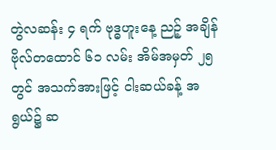တွဲလဆန်း ၄ ရက် ဗုဒ္ဓဟူးနေ့ ညဉ့် အချိန် ဗိုလ်တထောင် ၆၁ လမ်း အိမ်အမှတ် ၂၅ တွင် အသက်အားဖြင့် ငါးဆယ်ခန့် အရွယ်၌ ဆ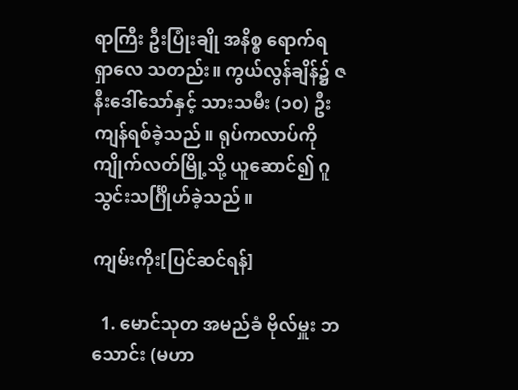ရာကြီး ဦးပြုံးချို အနိစ္စ ရောက်ရ ရှာလေ သတည်း။ ကွယ်လွန်ချိန်၌ ဇနီးဒေါ်သော်နှင့် သားသမီး (၁၀) ဦး ကျန်ရစ်ခဲ့သည်။ ရုပ်ကလာပ်ကို ကျိုက်လတ်မြို့သို့ ယူဆောင်၍ ဂူသွင်းသင်္ဂြိုဟ်ခဲ့သည်။

ကျမ်းကိုး[ပြင်ဆင်ရန်]

  1. မောင်သုတ အမည်ခံ ဗိုလ်မှူး ဘသောင်း (မဟာ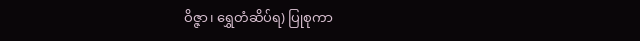ဝိဇ္ဇာ၊ ရွှေတံဆိပ်ရ) ပြုစုကာ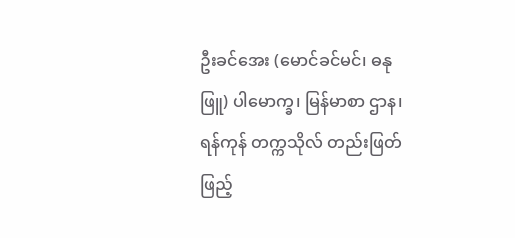ဦးခင်အေး (မောင်ခင်မင်၊ ဓနုဖြူ) ပါမောက္ခ၊ မြန်မာစာ ဌာန၊ ရန်ကုန် တက္ကသိုလ် တည်းဖြတ် ဖြည့်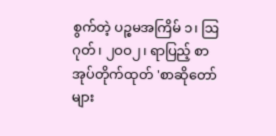စွက်တဲ့ ပဉ္စမအကြိမ် ၁၊ ဩဂုတ်၊ ၂ဝဝ၂၊ ရာပြည့် စာအုပ်တိုက်ထုတ် 'စာဆိုတော်များ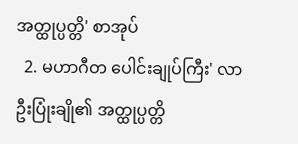အတ္ထုပ္ပတ္တိ' စာအုပ်
  2. မဟာဂီတ ပေါင်းချုပ်ကြီး' လာ ဦးပြုံးချို၏ အတ္ထုပ္ပတ္တိ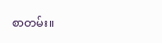စာတမ်း။